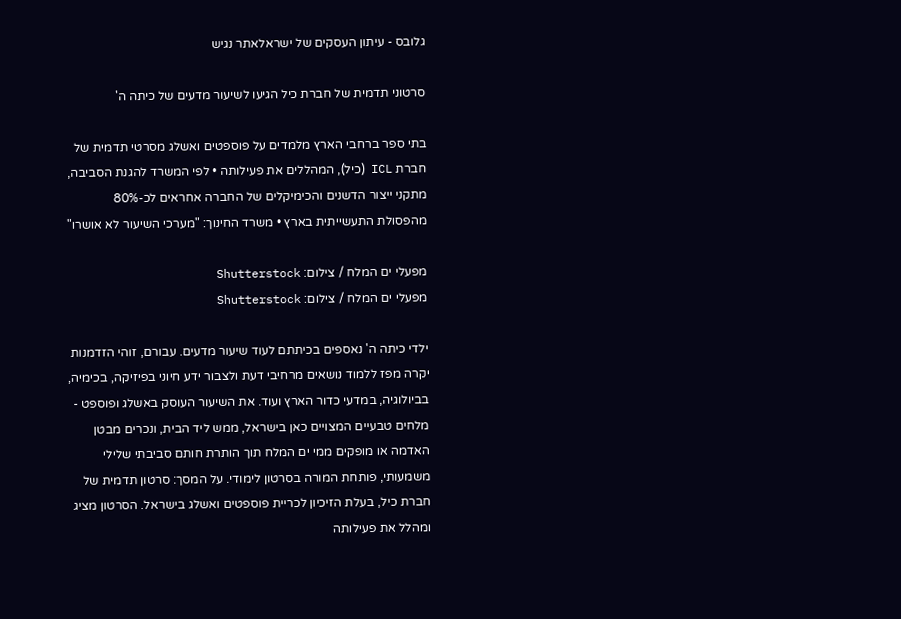גלובס - עיתון העסקים של ישראלאתר נגיש

סרטוני תדמית של חברת כיל הגיעו לשיעור מדעים של כיתה ה'

בתי ספר ברחבי הארץ מלמדים על פוספטים ואשלג מסרטי תדמית של חברת ICL (כיל), המהללים את פעילותה • לפי המשרד להגנת הסביבה, מתקני ייצור הדשנים והכימיקלים של החברה אחראים לכ-80% מהפסולת התעשייתית בארץ • משרד החינוך: "מערכי השיעור לא אושרו"

מפעלי ים המלח / צילום: Shutterstock
מפעלי ים המלח / צילום: Shutterstock

ילדי כיתה ה' נאספים בכיתתם לעוד שיעור מדעים. עבורם, זוהי הזדמנות יקרה מפז ללמוד נושאים מרחיבי דעת ולצבור ידע חיוני בפיזיקה, בכימיה, בביולוגיה, במדעי כדור הארץ ועוד. את השיעור העוסק באשלג ופוספט - מלחים טבעיים המצויים כאן בישראל, ממש ליד הבית, ונכרים מבטן האדמה או מופקים ממי ים המלח תוך הותרת חותם סביבתי שלילי משמעותי, פותחת המורה בסרטון לימודי. על המסך: סרטון תדמית של חברת כיל, בעלת הזיכיון לכריית פוספטים ואשלג בישראל. הסרטון מציג ומהלל את פעילותה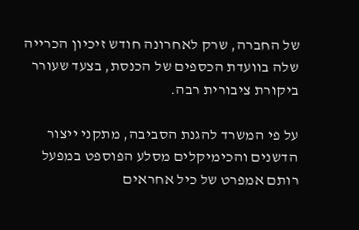של החברה, שרק לאחרונה חודש זיכיון הכרייה שלה בוועדת הכספים של הכנסת, בצעד שעורר ביקורת ציבורית רבה.

על פי המשרד להגנת הסביבה, מתקני ייצור הדשנים והכימיקלים מסלע הפוספט במפעל רותם אמפרט של כיל אחראים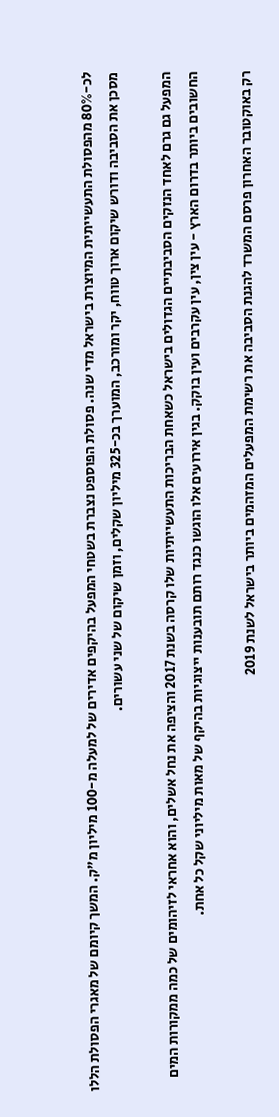לכ-80% מהפסולת התעשייתית המיוצרת בישראל מדי שנה. פסולת הפוספט נצברת בשטחי המפעל בהיקפים אדירים של למעלה מ-100 מיליון מ"ק. המשך קיומם של מאגרי הפסולת הללו מסכן את הסביבה ודורש שיקום ארוך טווח, יקר ומורכב, המוערך בכ-325 מיליון שקלים, וזמן שיקום של שני עשורים.

המפעל גם גרם לאחד הנזקים הסביבתיים הגדולים בישראל כשאחת הבריכות התעשייתיות שלו קרסה בשנת 2017 והציפה את נחל אשלים, והוא אחראי לזיהומים של כמה ממקורות המים החשובים ביותר בדרום הארץ - עין צין, עין עקרבים ועין בוקק. בגין אירועים אלו הוגשו כנגד רותם תובענות ייצוגיות בהיקף של מאות מיליוני שקל כל אחת.

רק באוקטובר האחרון פרסם המשרד להגנת הסביבה את רשימת המפעלים המזהמים ביותר בישראל לשנת 2019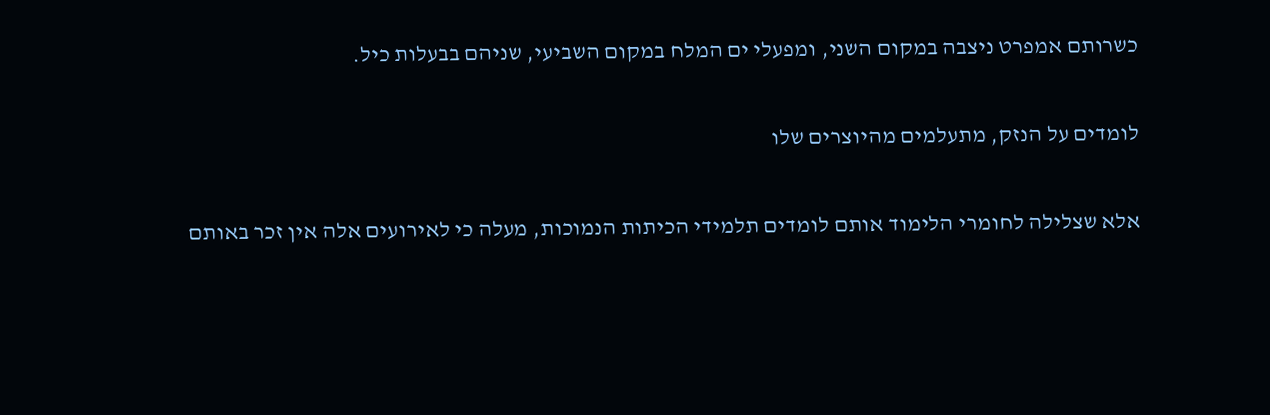כשרותם אמפרט ניצבה במקום השני, ומפעלי ים המלח במקום השביעי, שניהם בבעלות כיל.

לומדים על הנזק, מתעלמים מהיוצרים שלו

אלא שצלילה לחומרי הלימוד אותם לומדים תלמידי הכיתות הנמוכות, מעלה כי לאירועים אלה אין זכר באותם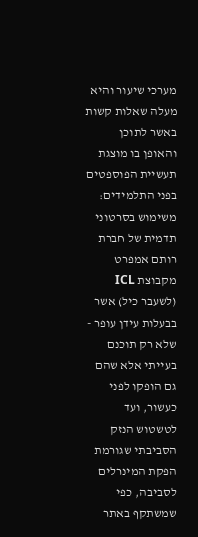מערכי שיעור והיא מעלה שאלות קשות באשר לתוכן והאופן בו מוצגת תעשיית הפוספטים בפני התלמידים: משימוש בסרטוני תדמית של חברת רותם אמפרט מקבוצת ICL (לשעבר כיל) אשר בבעלות עידן עופר - שלא רק תוכנם בעייתי אלא שהם גם הופקו לפני כעשור, ועד לטשטוש הנזק הסביבתי שגורמת הפקת המינרלים לסביבה, כפי שמשתקף באתר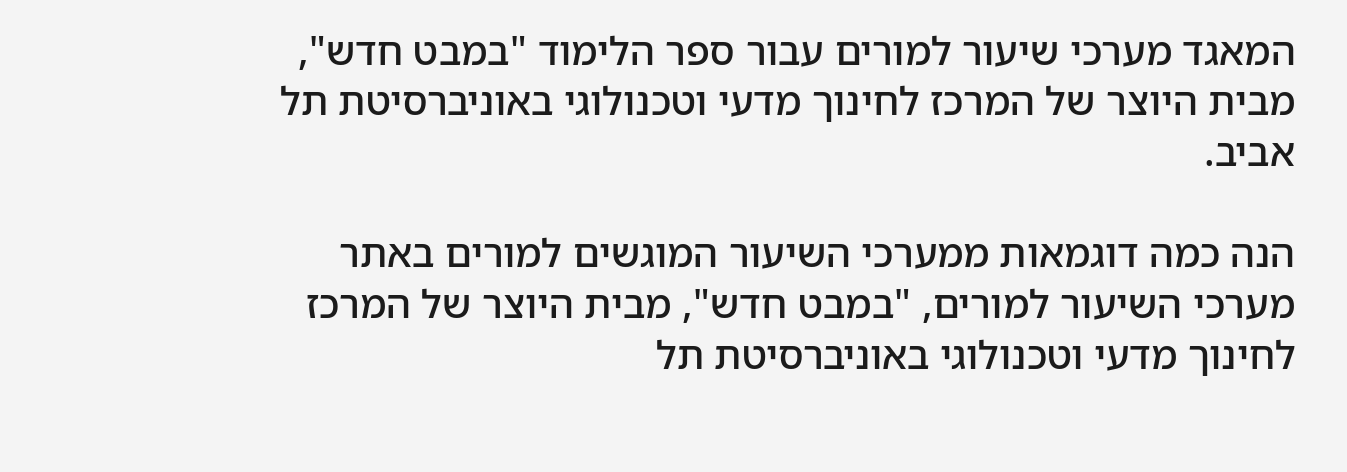המאגד מערכי שיעור למורים עבור ספר הלימוד "במבט חדש", מבית היוצר של המרכז לחינוך מדעי וטכנולוגי באוניברסיטת תל אביב.

הנה כמה דוגמאות ממערכי השיעור המוגשים למורים באתר מערכי השיעור למורים, "במבט חדש", מבית היוצר של המרכז לחינוך מדעי וטכנולוגי באוניברסיטת תל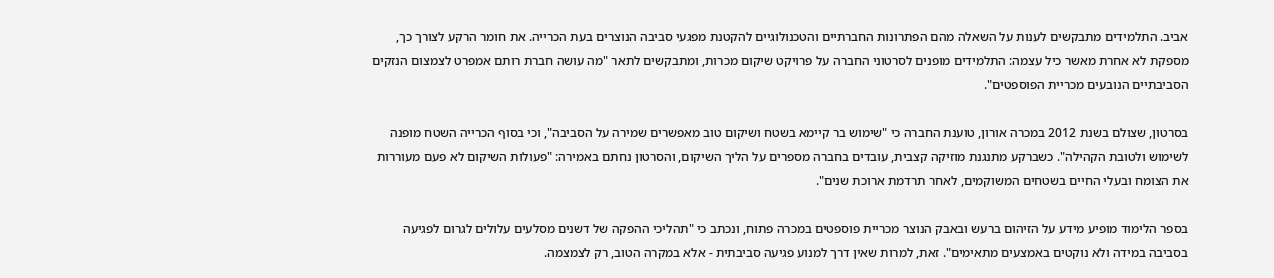אביב. התלמידים מתבקשים לענות על השאלה מהם הפתרונות החברתיים והטכנולוגיים להקטנת מפגעי סביבה הנוצרים בעת הכרייה. את חומר הרקע לצורך כך, מספקת לא אחרת מאשר כיל עצמה: התלמידים מופנים לסרטוני החברה על פרויקט שיקום מכרות, ומתבקשים לתאר "מה עושה חברת רותם אמפרט לצמצום הנזקים הסביבתיים הנובעים מכריית הפוספטים".

בסרטון, שצולם בשנת 2012 במכרה אורון, טוענת החברה כי "שימוש בר קיימא בשטח ושיקום טוב מאפשרים שמירה על הסביבה", וכי בסוף הכרייה השטח מופנה לשימוש ולטובת הקהילה". כשברקע מתנגנת מוזיקה קצבית, עובדים בחברה מספרים על הליך השיקום, והסרטון נחתם באמירה: "פעולות השיקום לא פעם מעוררות את הצומח ובעלי החיים בשטחים המשוקמים, לאחר תרדמת ארוכת שנים".

בספר הלימוד מופיע מידע על הזיהום ברעש ובאבק הנוצר מכריית פוספטים במכרה פתוח, ונכתב כי "תהליכי ההפקה של דשנים מסלעים עלולים לגרום לפגיעה בסביבה במידה ולא נוקטים באמצעים מתאימים". זאת, למרות שאין דרך למנוע פגיעה סביבתית - אלא במקרה הטוב, רק לצמצמה.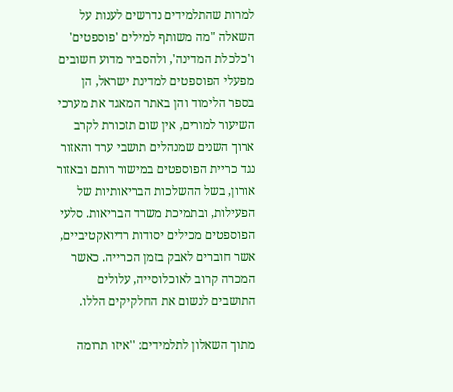למרות שהתלמידים נדרשים לענות על השאלה "מה משותף למילים 'פוספטים' ו'כלכלת המדינה', ולהסביר מדוע חשובים מפעלי הפוספטים למדינת ישראל, הן בספר הלימוד והן באתר המאגד את מערכי השיעור למורים, אין שום תזכורת לקרב ארוך השנים שמנהלים תושבי ערד והאזור נגד כריית הפוספטים במישור רותם ובאזור אורון, בשל ההשלכות הבריאותיות של הפעילות, ובתמיכת משרד הבריאות. סלעי הפוספטים מכילים יסודות רדיואקטיביים, אשר חוברים לאבק בזמן הכרייה. כאשר המכרה קרוב לאוכלוסייה, עלולים התושבים לנשום את החלקיקים הללו.

מתוך השאלון לתלמידים: ''איזו תרומה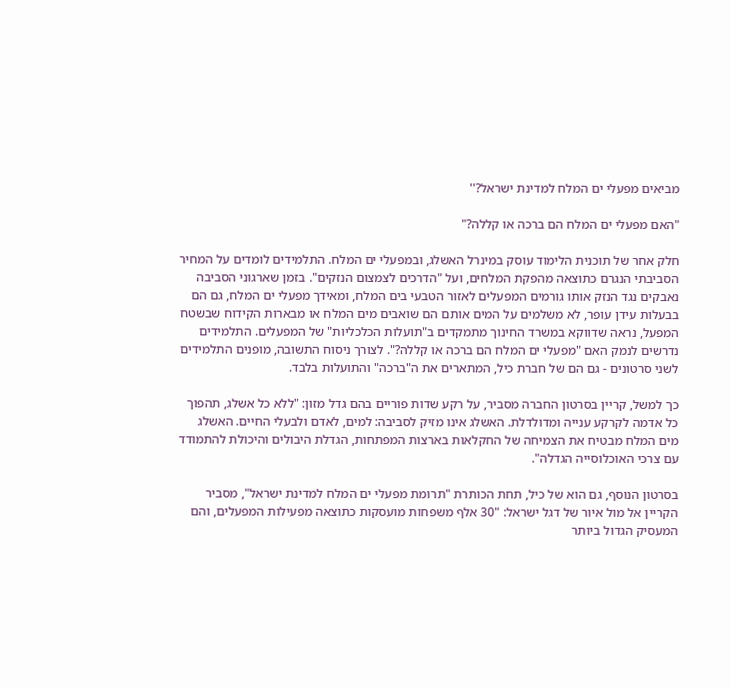מביאים מפעלי ים המלח למדינת ישראל?''

"האם מפעלי ים המלח הם ברכה או קללה?"

חלק אחר של תוכנית הלימוד עוסק במינרל האשלג, ובמפעלי ים המלח. התלמידים לומדים על המחיר הסביבתי הנגרם כתוצאה מהפקת המלחים, ועל "הדרכים לצמצום הנזקים". בזמן שארגוני הסביבה נאבקים נגד הנזק אותו גורמים המפעלים לאזור הטבעי בים המלח, ומאידך מפעלי ים המלח, גם הם בבעלות עידן עופר, לא משלמים על המים אותם הם שואבים מים המלח או מבארות הקידוח שבשטח המפעל, נראה שדווקא במשרד החינוך מתמקדים ב"תועלות הכלכליות" של המפעלים. התלמידים נדרשים לנמק האם "מפעלי ים המלח הם ברכה או קללה?". לצורך ניסוח התשובה, מופנים התלמידים לשני סרטונים - גם הם של חברת כיל, המתארים את ה"ברכה" והתועלות בלבד.

כך למשל, קריין בסרטון החברה מסביר, על רקע שדות פוריים בהם גדל מזון: "ללא כל אשלג, תהפוך כל אדמה לקרקע ענייה ומדולדלת. האשלג אינו מזיק לסביבה: למים, לאדם ולבעלי החיים. האשלג מים המלח מבטיח את הצמיחה של החקלאות בארצות המפתחות, הגדלת היבולים והיכולת להתמודד עם צרכי האוכלוסייה הגדלה".

בסרטון הנוסף, גם הוא של כיל, תחת הכותרת "תרומת מפעלי ים המלח למדינת ישראל", מסביר הקריין אל מול איור של דגל ישראל: "30 אלף משפחות מועסקות כתוצאה מפעילות המפעלים, והם המעסיק הגדול ביותר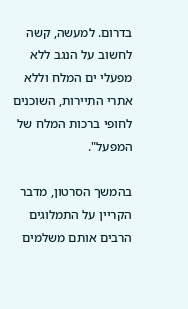בדרום. למעשה, קשה לחשוב על הנגב ללא מפעלי ים המלח וללא אתרי התיירות, השוכנים לחופי ברכות המלח של המפעל".

בהמשך הסרטון, מדבר הקריין על התמלוגים הרבים אותם משלמים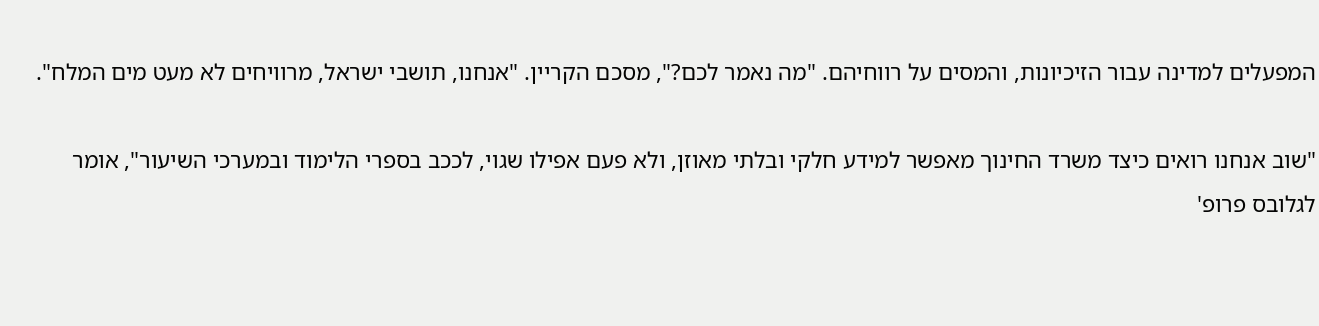המפעלים למדינה עבור הזיכיונות, והמסים על רווחיהם. "מה נאמר לכם?", מסכם הקריין. "אנחנו, תושבי ישראל, מרוויחים לא מעט מים המלח".

"שוב אנחנו רואים כיצד משרד החינוך מאפשר למידע חלקי ובלתי מאוזן, ולא פעם אפילו שגוי, לככב בספרי הלימוד ובמערכי השיעור", אומר לגלובס פרופ'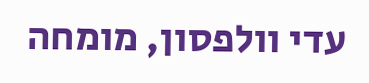עדי וולפסון, מומחה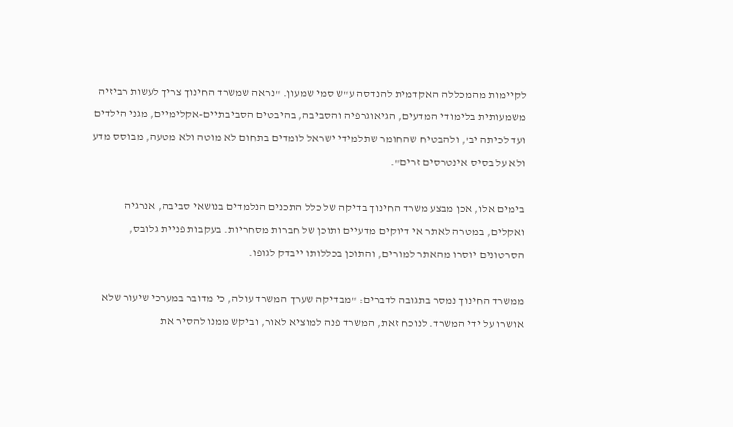לקיימות מהמכללה האקדמית להנדסה ע"ש סמי שמעון. "נראה שמשרד החינוך צריך לעשות רביזיה משמעותית בלימודי המדעים, הגיאוגרפיה והסביבה, בהיבטים הסביבתיים-אקלימיים, מגני הילדים ועד לכיתה יב', ולהבטיח שהחומר שתלמידי ישראל לומדים בתחום לא מוטה ולא מטעה, מבוסס מדע ולא על בסיס אינטרסים זרים".

בימים אלו, אכן מבצע משרד החינוך בדיקה של כלל התכנים הנלמדים בנושאי סביבה, אנרגיה ואקלים, במטרה לאתר אי דיוקים מדעיים ותוכן של חברות מסחריות. בעקבות פניית גלובס, הסרטונים יוסרו מהאתר למורים, והתוכן בכללותו ייבדק לגופו.

ממשרד החינוך נמסר בתגובה לדברים: "מבדיקה שערך המשרד עולה, כי מדובר במערכי שיעור שלא אושרו על ידי המשרד. לנוכח זאת, המשרד פנה למוציא לאור, וביקש ממנו להסיר את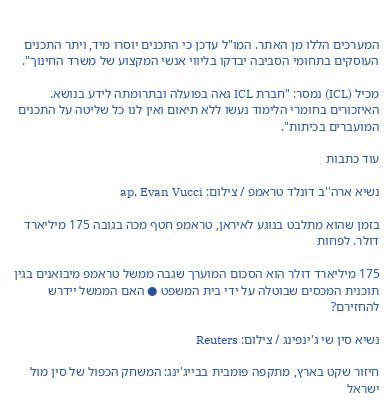המערכים הללו מן האתר. המו"ל עדכן כי התכנים יוסרו מיד, ויתר התכנים העוסקים בתחומי הסביבה יבדקו בליווי אנשי המקצוע של משרד החינוך".

מכיל (ICL) נמסר: "חברת ICL גאה בפועלה ובתרומתה לידע בנושא. האיזכורים בחומרי הלימוד נעשו ללא תיאום ואין לנו כל שליטה על התכנים המועברים בכיתות".

עוד כתבות

נשיא ארה''ב דונלד טראמפ / צילום: ap, Evan Vucci

בזמן שהוא מתלבט בנוגע לאיראן, טראמפ חטף מכה בגובה 175 מיליארד דולר. לפחות

175 מיליארד דולר הוא הסכום המוערך שגבה ממשל טראמפ מיבואנים בגין תוכנית המכסים שבוטלה על ידי בית המשפט ● האם הממשל יידרש להחזירם?

נשיא סין שי ג'ינפינג / צילום: Reuters

חיזור שקט בארץ, מתקפה פומבית בבייג'ינג: המשחק הכפול של סין מול ישראל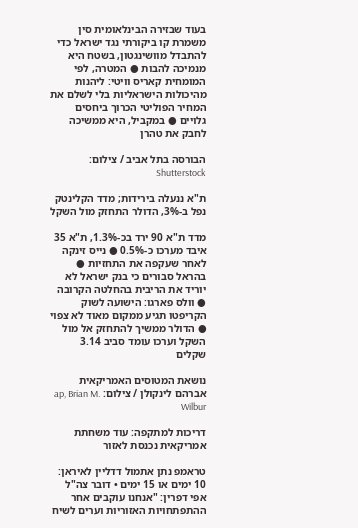בעוד שבזירה הבינלאומית סין משמרת קו ביקורתי נגד ישראל כדי להתבדל מוושינגטון, בשטח היא מנמיכה להבות ● המטרה, לפי המומחית קאריס וויטי: ליהנות מהיכולות הישראליות בלי לשלם את המחיר הפוליטי הכרוך ביחסים גלויים ● במקביל, היא ממשיכה לחבק את טהרן

הבורסה בתל אביב / צילום: Shutterstock

ת"א ננעלה בירידות; מדד הקלינטק נפל ב-3%, הדולר התחזק מול השקל

מדד ת"א 90 ירד בכ-1.3%, ת"א 35 איבד מערכו כ-0.5% ● נייס זינקה לאחר שעקפה את התחזיות ● בהראל סבורים כי בנק ישראל לא יוריד את הריבית בהחלטה הקרובה ● וולס פארגו: הישועה לשוק הקריפטו תגיע ממקום מאוד לא צפוי ● הדולר ממשיך להתחזק אל מול השקל וערכו עומד סביב 3.14 שקלים

נושאת המטוסים האמריקאית אברהם לינקולן / צילום: ap, Brian M. Wilbur

דריכות למתקפה: עוד משחתת אמריקאית נכנסת לאזור

טראמפ נתן אתמול דדליין לאיראן: 10 ימים או 15 ימים • דובר צה"ל אפי דפרין: "אנחנו עוקבים אחר ההתפתחויות האזוריות וערים לשיח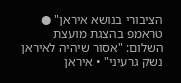הציבורי בנושא איראן" ● טראמפ בהצגת מועצת השלום: "אסור שיהיה לאיראן נשק גרעיני" • איראן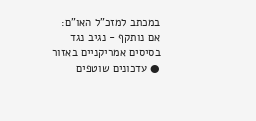במכתב למזכ"ל האו"ם: אם נותקף - נגיב נגד בסיסים אמריקניים באזור ● עדכונים שוטפים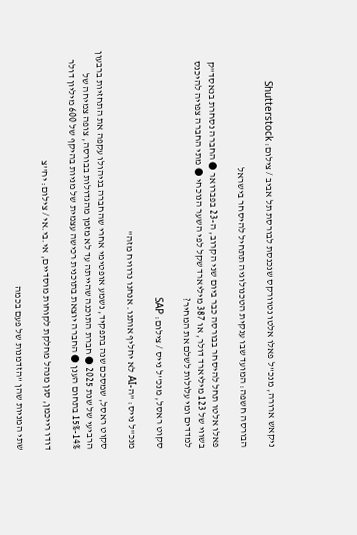ניקאש ארורה, מנכ''ל פאלו אלטו נטוורקס שנכנסת לבורסת תל אביב / צילום: Shutterstock

הבורסה חשפה: המועד שבו ענקית הטכנולוגיה תתחיל להיסחר בישראל

פאלו אלטו תחל להיסחר בבורסה כבר ביום שני הקרוב, ה-23 בפברואר ● החברה נסחרת בנאסד"ק בשווי של 123 מיליארד דולר, או 387 מיליארד שקל לפי השער הנוכחי ● מתי החברה צפויה להיכנס למדדים ומי עלולות לשלם את המחיר?

סקוט ראסל, מנכ''ל נייס / צילום: SAP

מנכ"ל נייס: "ה-AI לא יחליף אותנו. אנחנו נרוויח מזה"

סקוט ראסל, שמסכם שנה בתפקיד, נשמע אופטימי אחרי שהחברה בניהולו עקפה את התחזיות ברבעון הרביעי של שנת 2025 ● חברת התוכנה שהייתה עד לא מזמן מהגדולות בבורסה, צופה צמיחה של 14%-15% בתחום הענן ● החברה יוצאת בתוכנית רכישה עצמית של מניות בהיקף של 600 מיליון דולר

דודו רייכמן, סגן מנהל מחלקת לקוחות מוסדיים, אי.בי.אי / צילום: יח''צ

שתי המניות שהן "הזדמנות של פעם בכמה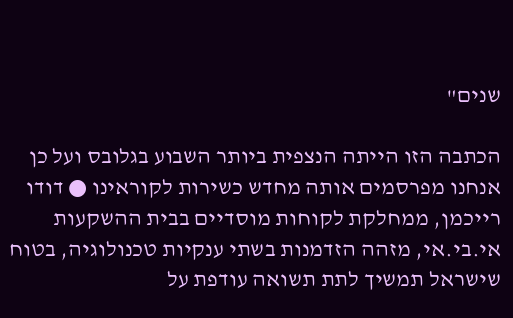שנים"

הכתבה הזו הייתה הנצפית ביותר השבוע בגלובס ועל כן אנחנו מפרסמים אותה מחדש כשירות לקוראינו ● דודו רייכמן, ממחלקת לקוחות מוסדיים בבית ההשקעות אי.בי.אי, מזהה הזדמנות בשתי ענקיות טכנולוגיה, בטוח שישראל תמשיך לתת תשואה עודפת על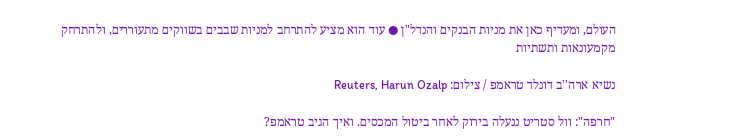העולם, ומעדיף כאן את מניות הבנקים והנדל"ן ● עוד הוא מציע להתרחב למניות שבבים בשווקים מתעוררים, ולהתרחק מקמעונאות ותשתיות

נשיא ארה''ב דונלד טראמפ / צילום: Reuters, Harun Ozalp

"חרפה": וול סטריט ננעלה בירוק לאחר ביטול המכסים. ואיך הגיב טראמפ?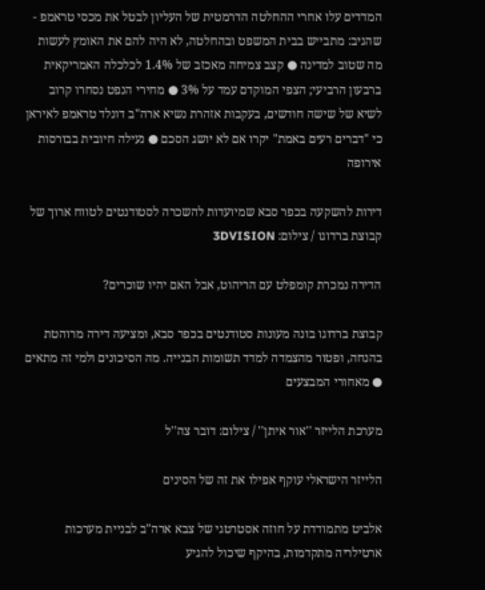המדדים עלו אחרי ההחלטה הדרמטית של העליון לבטל את מכסי טראמפ - שהגיב: מתבייש בבית המשפט ובהחלטה, לא היה להם את האומץ לעשות מה שטוב למדינה ● קצב צמיחה מאכזב של 1.4% לכלכלה האמריקאית ברבעון הרביעי; הצפי המוקדם עמד על 3% ● מחירי הנפט נסחרו קרוב לשיא של שישה חודשים, בעקבות אזהרת נשיא ארה"ב דונלד טראמפ לאיראן כי "דברים רעים באמת" יקרו אם לא יושג הסכם ● נעילה חיובית בבורסות אירופה

דירות להשקעה בכפר סבא שמיועדות להשכרה לסטודנטים לטווח ארוך של קבוצת ברדוגו / צילום: 3DVISION

הדירה נמכרת קומפלט עם הריהוט, אבל האם יהיו שוכרים?

קבוצת ברדוגו בונה מעונות סטודנטים בכפר סבא, ומציעה דירה מרוהטת בהנחה, ופטור מהצמדה למדד תשומות הבנייה. מה הסיכונים ולמי זה מתאים ● מאחורי המבצעים

מערכת הלייזר ''אור איתן'' / צילום: דובר צה''ל

הלייזר הישראלי עוקף אפילו את זה של הסינים

אלביט מתמודדת על חוזה אסטרטגי של צבא ארה"ב לבניית מערכות ארטילריה מתקדמות, בהיקף שיכול להגיע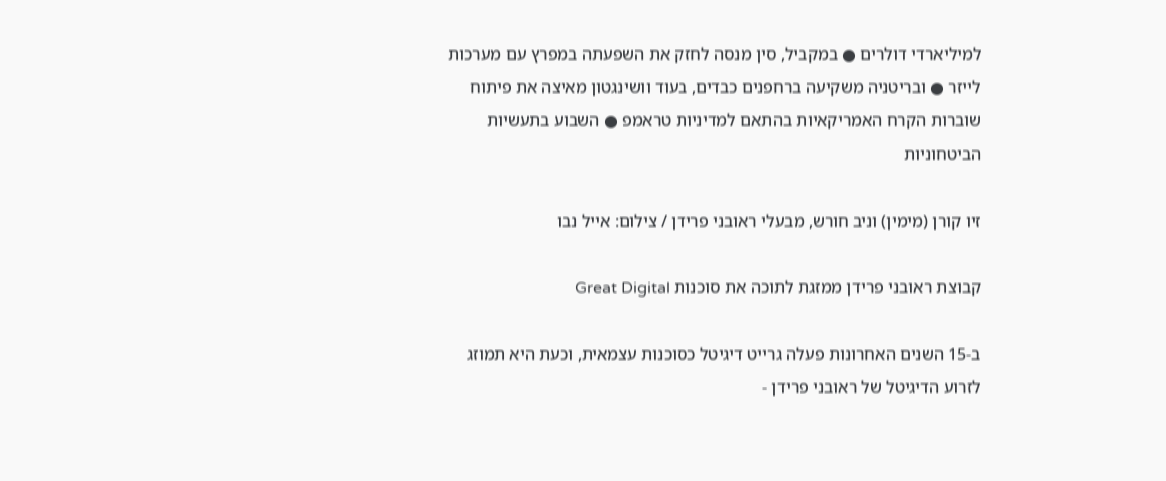למיליארדי דולרים ● במקביל, סין מנסה לחזק את השפעתה במפרץ עם מערכות לייזר ● ובריטניה משקיעה ברחפנים כבדים, בעוד וושינגטון מאיצה את פיתוח שוברות הקרח האמריקאיות בהתאם למדיניות טראמפ ● השבוע בתעשיות הביטחוניות

זיו קורן (מימין) וניב חורש, מבעלי ראובני פרידן / צילום: אייל נבו

קבוצת ראובני פרידן ממזגת לתוכה את סוכנות Great Digital

ב-15 השנים האחרונות פעלה גרייט דיגיטל כסוכנות עצמאית, וכעת היא תמוזג לזרוע הדיגיטל של ראובני פרידן -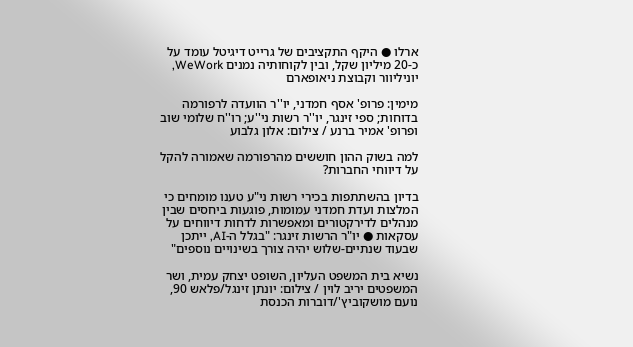ארלו ● היקף התקציבים של גרייט דיגיטל עומד על כ-20 מיליון שקל, ובין לקוחותיה נמנים WeWork, יוניליוור וקבוצת ניאופארם

מימין: פרופ' אסף חמדני, יו''ר הוועדה לרפורמה בדוחות; ספי זינגר, יו''ר רשות ני''ע; רו''ח שלומי שוב ופרופ' אמיר ברנע / צילום: אלון גלבוע

למה בשוק ההון חוששים מהרפורמה שאמורה להקל על דיווחי החברות?

בדיון בהשתתפות בכירי רשות ני"ע טענו מומחים כי המלצות ועדת חמדני עמומות, פוגעות ביחסים שבין מנהלים לדירקטורים ומאפשרות לדחות דיווחים על עסקאות ● יו"ר הרשות זינגר: "בגלל ה-AI, ייתכן שבעוד שנתיים-שלוש יהיה צורך בשינויים נוספים"

נשיא בית המשפט העליון, השופט יצחק עמית, ושר המשפטים יריב לוין / צילום: יונתן זינגל/פלאש 90, נועם מושקוביץ'/דוברות הכנסת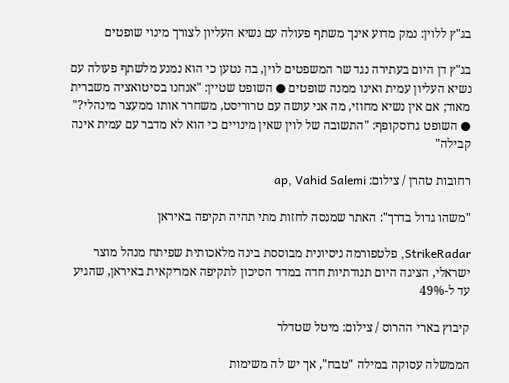בג"ץ ללוין: נמק מדוע אינך משתף פעולה עם נשיא העליון לצורך מינוי שופטים

בג"ץ דן היום בעתירה נגד שר המשפטים לוין, בה נטען כי הוא נמנע מלשתף פעולה עם נשיא העליון עמית ואינו ממנה שופטים ● השופט שטיין: "אנחנו בסיטואציה משברית מאוד; אם אין נשיא מחוזי, מה אני עושה עם טרוריסט, משחרר אותו ממעצר מינהלי?" ● השופט גרוסקופף: "התשובה של לוין שאין מינויים כי הוא לא מדבר עם עמית אינה קבילה"

רחובות טהרן / צילום: ap, Vahid Salemi

"משהו גדול בדרך": האתר שמנסה לחזות מתי תהיה תקיפה באיראן

StrikeRadar, פלטפורמה ניסיונית מבוססת בינה מלאכותית שפיתח מנהל מוצר ישראלי, הציגה היום תנודתיות חדה במדד הסיכון לתקיפה אמריקאית באיראן, שהגיע עד ל-49%

קיבוץ בארי ההרוס / צילום: מיטל שטדלר

הממשלה עסוקה במילה "טבח", אך יש לה משימות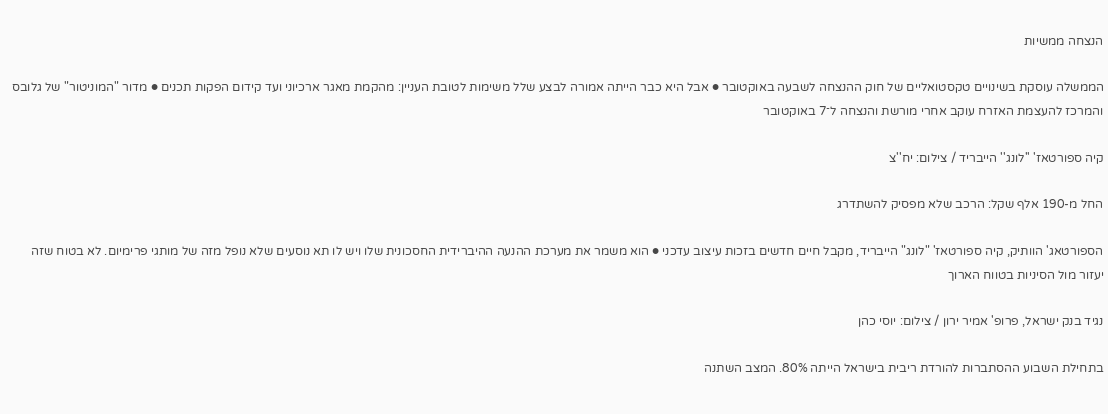הנצחה ממשיות

הממשלה עוסקת בשינויים טקסטואליים של חוק ההנצחה לשבעה באוקטובר ● אבל היא כבר הייתה אמורה לבצע שלל משימות לטובת העניין: מהקמת מאגר ארכיוני ועד קידום הפקות תכנים ● מדור "המוניטור" של גלובס והמרכז להעצמת האזרח עוקב אחרי מורשת והנצחה ל־7 באוקטובר

קיה ספורטאז' ''לונג'' הייבריד / צילום: יח''צ

החל מ-190 אלף שקל: הרכב שלא מפסיק להשתדרג

הספורטאג' הוותיק, קיה ספורטאז' "לונג" הייבריד, מקבל חיים חדשים בזכות עיצוב עדכני ● הוא משמר את מערכת ההנעה ההיברידית החסכונית שלו ויש לו תא נוסעים שלא נופל מזה של מותגי פרימיום. לא בטוח שזה יעזור מול הסיניות בטווח הארוך

נגיד בנק ישראל, פרופ' אמיר ירון / צילום: יוסי כהן

בתחילת השבוע ההסתברות להורדת ריבית בישראל הייתה 80%. המצב השתנה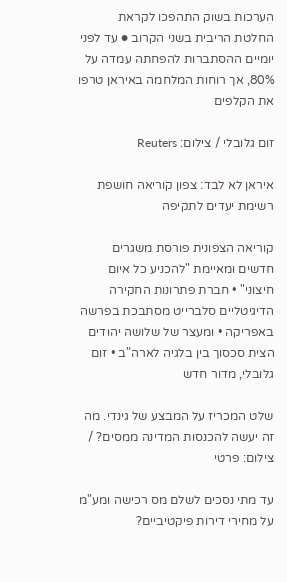הערכות בשוק התהפכו לקראת החלטת הריבית בשני הקרוב ● עד לפני יומיים ההסתברות להפחתה עמדה על 80%, אך רוחות המלחמה באיראן טרפו את הקלפים

זום גלובלי / צילום: Reuters

איראן לא לבד: צפון קוריאה חושפת רשימת יעדים לתקיפה

קוריאה הצפונית פורסת משגרים חדשים ומאיימת "להכניע כל איום חיצוני" • חברת פתרונות החקירה הדיגיטליים סלברייט מסתבכת בפרשה באפריקה • ומעצר של שלושה יהודים הצית סכסוך בין בלגיה לארה"ב • זום גלובלי, מדור חדש

שלט המכריז על המבצע של גינדי. מה זה יעשה להכנסות המדינה ממסים? / צילום: פרטי

עד מתי נסכים לשלם מס רכישה ומע"מ על מחירי דירות פיקטיביים?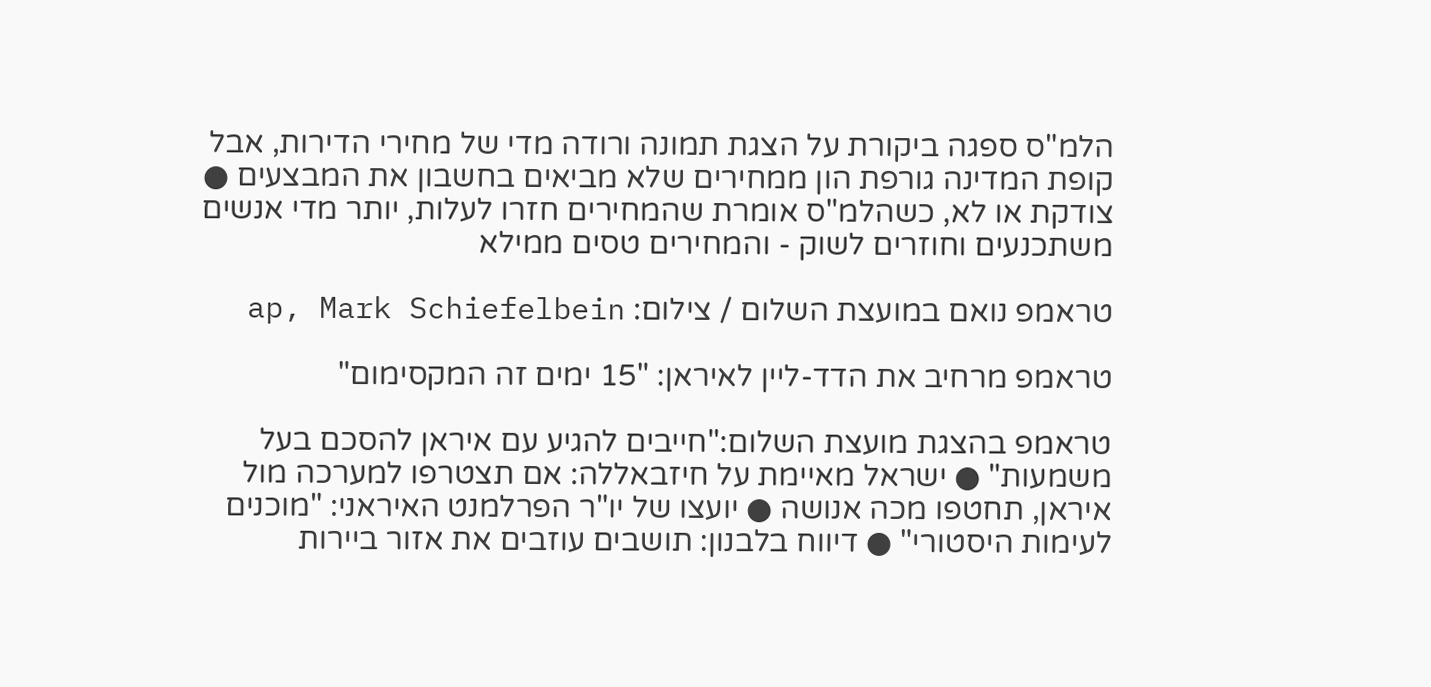הלמ"ס ספגה ביקורת על הצגת תמונה ורודה מדי של מחירי הדירות, אבל קופת המדינה גורפת הון ממחירים שלא מביאים בחשבון את המבצעים ● צודקת או לא, כשהלמ"ס אומרת שהמחירים חזרו לעלות, יותר מדי אנשים משתכנעים וחוזרים לשוק - והמחירים טסים ממילא

טראמפ נואם במועצת השלום / צילום: ap, Mark Schiefelbein

טראמפ מרחיב את הדד-ליין לאיראן: "15 ימים זה המקסימום"

טראמפ בהצגת מועצת השלום:"חייבים להגיע עם איראן להסכם בעל משמעות" ● ישראל מאיימת על חיזבאללה: אם תצטרפו למערכה מול איראן, תחטפו מכה אנושה ● יועצו של יו"ר הפרלמנט האיראני: "מוכנים לעימות היסטורי" ● דיווח בלבנון: תושבים עוזבים את אזור ביירות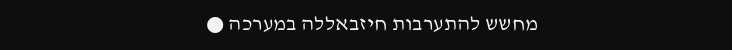מחשש להתערבות חיזבאללה במערכה ●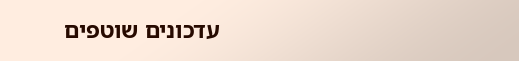עדכונים שוטפים